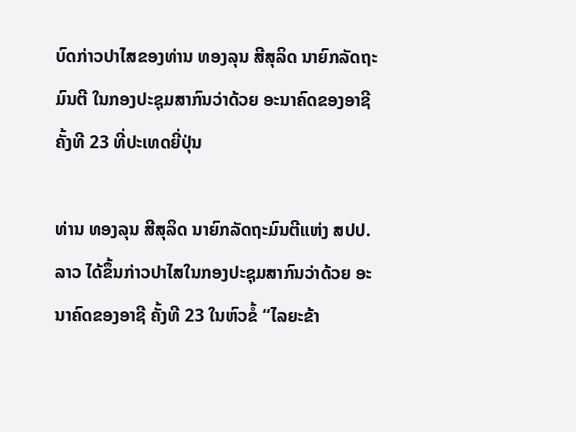ບົດກ່າວປາໄສຂອງທ່ານ ທອງລຸນ ສີສຸລິດ ນາຍົກລັດຖະມົນຕີ ໃນກອງປະຊຸມສາກົນວ່າດ້ວຍ ອະນາຄົດຂອງອາຊີ ຄັ້ງທີ 23 ທີ່ປະເທດຍີ່ປຸ່ນ

ທ່ານ ທອງລຸນ ສີສຸລິດ ນາຍົກລັດຖະມົນຕີແຫ່ງ ສປປ.ລາວ ໄດ້ຂຶ້ນກ່າວປາໄສໃນກອງປະຊຸມສາກົນວ່າດ້ວຍ ອະນາຄົດຂອງອາຊີ ຄັ້ງທີ 23 ໃນຫົວຂໍ້ “ໄລຍະຂ້າ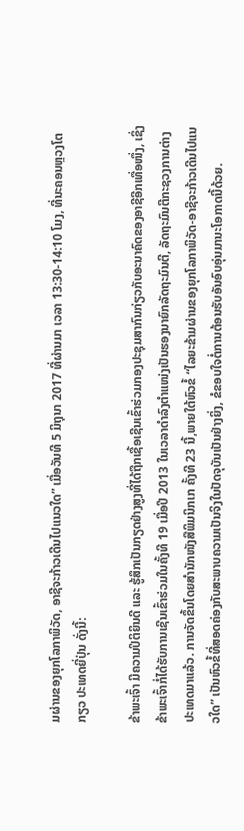ມຜ່ານຂອງຍຸກໂລກາພິວັດ, ອາຊີຈະກ້າວເດີນໄປແນວໃດ” ເມື່ອວັນທີ 5 ມິຖຸນາ 2017 ທີ່ຜ່ານມາ ເວລາ 13:30-14:10 ໂມງ, ທີ່ນະຄອນຫຼວງໂຕກຽວ ປະເທດຍີ່ປຸ່ນ ດັ່ງນີ້:

ຂ້າພະເຈົ້າ ມີຄວາມປິຕິຍິນດີ ແລະ ຮູ້ສຶກເປັນກຽດຢ່າງສູງທີ່ໄດ້ຖືກເຊື້ອເຊີນເຂົ້າຮ່ວມກອງປະຊຸມສາກົນກ່ຽວກັບອະນາຄົດຂອງອາຊີອີກເທື່ອໜຶ່ງ, ເຊິ່ງຂ້າພະເຈົ້າກໍ່ໄດ້ຮັບການເຊີນເຂົ້າຮ່ວມໃນຄັ້ງທີ 19 ເມື່ອປີ 2013 ໃນເວລາດຳລົງຕຳແໜ່ງເປັນຮອງນາຍົກລັດຖະມົນຕີ, ລັດຖະມົນຕີກະຊວງການຕ່າງປະເທດມາແລ້ວ. ການຈັດຂຶ້ນໂດຍສຳນັກໜັງສືພິມນິກເກ ຄັ້ງທີ 23 ນີ້,ພາຍໃຕ້ຫົວຂໍ້ “ໄລຍະຂ້າມຜ່ານຂອງຍຸກໂລກາພິວັດ-ອາຊີຈະກ້າວເດີນໄປແນວໃດ” ເປັນຫົວຂໍ້ທີ່ສອດຄ່ອງກັບສະພາບຄວາມເປັນຈິງໃນປັດຈຸບັນເປັນຢ່າງຍິ່ງ, ຂໍຂອບໃຈຕໍ່ການຕ້ອນຮັບອັນອົບອຸ່ນມານະໂອກາດນີ້ດ້ວຍ.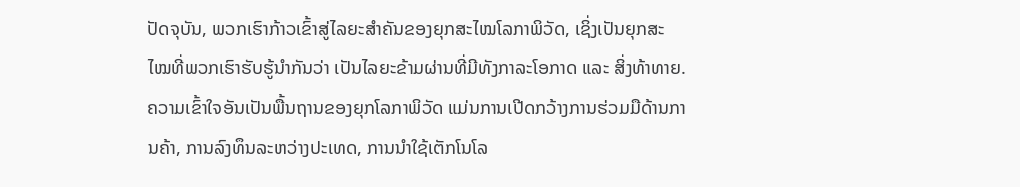ປັດຈຸບັນ, ພວກເຮົາກ້າວເຂົ້າສູ່ໄລຍະສຳຄັນຂອງຍຸກສະໄໝໂລກາພິວັດ, ເຊິ່ງເປັນຍຸກສະໄໝທີ່ພວກເຮົາຮັບຮູ້ນຳກັນວ່າ ເປັນໄລຍະຂ້າມຜ່ານທີ່ມີທັງກາລະໂອກາດ ແລະ ສິ່ງທ້າທາຍ. ຄວາມເຂົ້າໃຈອັນເປັນພື້ນຖານຂອງຍຸກໂລກາພິວັດ ແມ່ນການເປີດກວ້າງການຮ່ວມມືດ້ານການຄ້າ, ການລົງທຶນລະຫວ່າງປະເທດ, ການນຳໃຊ້ເຕັກໂນໂລ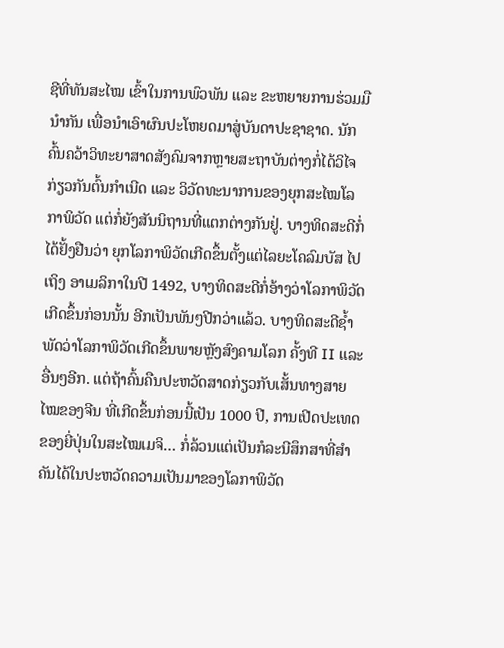ຊີທີ່ທັນສະໄໝ ເຂົ້າໃນການພົວພັນ ແລະ ຂະຫຍາຍການຮ່ວມມືນຳກັນ ເພື່ອນຳເອົາຜົນປະໂຫຍດມາສູ່ບັນດາປະຊາຊາດ. ນັກຄົ້ນຄວ້າວິທະຍາສາດສັງຄົມຈາກຫຼາຍສະຖາບັນຕ່າງກໍ່ໄດ້ວິໄຈກ່ຽວກັນຕົ້ນກຳເນີດ ແລະ ວິວັດທະນາການຂອງຍຸກສະໄໝໂລກາພິວັດ ແຕ່ກໍ່ຍັງສັນນິຖານທີ່ແຕກຕ່າງກັນຢູ່. ບາງທິດສະດີກໍ່ໄດ້ຢັ້ງຢືນວ່າ ຍຸກໂລກາພິວັດເກີດຂຶ້ນຕັ້ງແຕ່ໄລຍະໂຄລົມບັສ ໄປເຖິງ ອາເມລິກາໃນປີ 1492, ບາງທິດສະດີກໍ່ອ້າງວ່າໂລກາພິວັດເກີດຂຶ້ນກ່ອນນັ້ນ ອີກເປັນພັນໆປີກວ່າແລ້ວ. ບາງທິດສະດີຊ້ຳພັດວ່າໂລກາພິວັດເກີດຂຶ້ນພາຍຫຼັງສົງຄາມໂລກ ຄັ້ງທີ II ແລະ ອື່ນໆອີກ. ແຕ່ຖ້າຄົ້ນຄືນປະຫວັດສາດກ່ຽວກັບເສັ້ນທາງສາຍໄໝຂອງຈີນ ທີ່ເກີດຂຶ້ນກ່ອນນີ້ເປັນ 1000 ປີ, ການເປີດປະເທດຂອງຍີ່ປຸ່ນໃນສະໄໝເມຈິ… ກໍ່ລ້ວນແຕ່ເປັນກໍລະນີສຶກສາທີ່ສຳຄັນໄດ້ໃນປະຫວັດຄວາມເປັນມາຂອງໂລກາພິວັດ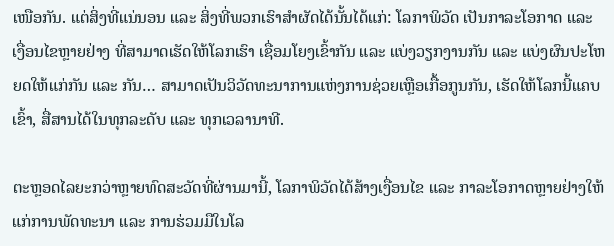ເໜືອກັນ. ແຕ່ສິ່ງທີ່ແນ່ນອນ ແລະ ສິ່ງທີ່ພວກເຮົາສຳຜັດໄດ້ນັ້ນໄດ້ແກ່: ໂລກາພິວັດ ເປັນກາລະໂອກາດ ແລະ ເງື່ອນໄຂຫຼາຍຢ່າງ ທີ່ສາມາດເຮັດໃຫ້ໂລກເຮົາ ເຊື່ອມໂຍງເຂົ້າກັນ ແລະ ແບ່ງວຽກງານກັນ ແລະ ແບ່ງຜົນປະໂຫຍດໃຫ້ແກ່ກັນ ແລະ ກັນ… ສາມາດເປັນວິວັດທະນາການແຫ່ງການຊ່ວຍເຫຼືອເກື້ອກູນກັນ, ເຮັດໃຫ້ໂລກນີ້ແຄບເຂົ້າ, ສື່ສານໄດ້ໃນທຸກລະດັບ ແລະ ທຸກເວລານາທີ.

ຕະຫຼອດໄລຍະກວ່າຫຼາຍທົດສະວັດທີ່ຜ່ານມານີ້, ໂລກາພິວັດໄດ້ສ້າງເງື່ອນໄຂ ແລະ ກາລະໂອກາດຫຼາຍຢ່າງໃຫ້ແກ່ການພັດທະນາ ແລະ ການຮ່ວມມືໃນໂລ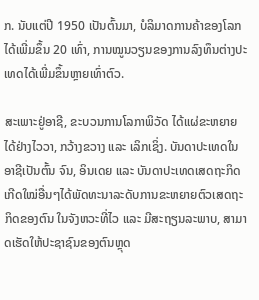ກ. ນັບແຕ່ປີ 1950 ເປັນຕົ້ນມາ, ບໍລິມາດການຄ້າຂອງໂລກໄດ້ເພີ່ມຂຶ້ນ 20 ເທົ່າ, ການໝູນວຽນຂອງການລົງທຶນຕ່າງປະເທດໄດ້ເພີ່ມຂຶ້ນຫຼາຍເທົ່າຕົວ.

ສະເພາະຢູ່ອາຊີ, ຂະບວນການໂລກາພິວັດ ໄດ້ແຜ່ຂະຫຍາຍໄດ້ຢ່າງໄວວາ, ກວ້າງຂວາງ ແລະ ເລິກເຊິ່ງ. ບັນດາປະເທດໃນອາຊີເປັນຕົ້ນ ຈົນ, ອິນເດຍ ແລະ ບັນດາປະເທດເສດຖະກິດເກີດໃໝ່ອື່ນໆໄດ້ພັດທະນາລະດັບການຂະຫຍາຍຕົວເສດຖະກິດຂອງຕົນ ໃນຈັງຫວະທີ່ໄວ ແລະ ມີສະຖຽນລະພາບ, ສາມາດເຮັດໃຫ້ປະຊາຊົນຂອງຕົນຫຼຸດ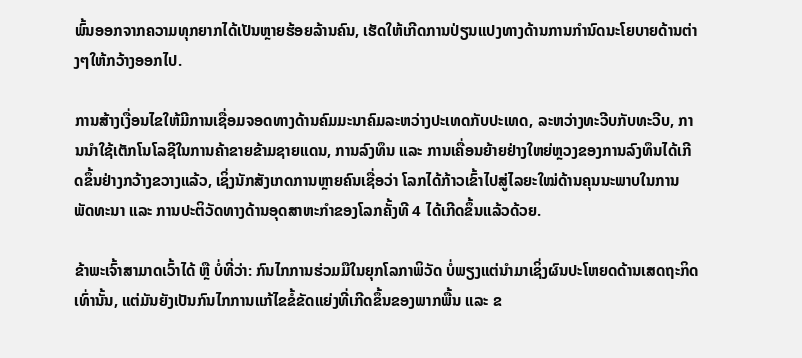ພົ້ນອອກຈາກຄວາມທຸກຍາກໄດ້ເປັນຫຼາຍຮ້ອຍລ້ານຄົນ, ເຮັດໃຫ້ເກີດການປ່ຽນແປງທາງດ້ານການກຳນົດນະໂຍບາຍດ້ານຕ່າງໆໃຫ້ກວ້າງອອກໄປ.

ການສ້າງເງື່ອນໄຂໃຫ້ມີການເຊື່ອມຈອດທາງດ້ານຄົມມະນາຄົມລະຫວ່າງປະເທດກັບປະເທດ, ລະຫວ່າງທະວີບກັບທະວີບ, ການນຳໃຊ້ເຕັກໂນໂລຊີໃນການຄ້າຂາຍຂ້າມຊາຍແດນ, ການລົງທຶນ ແລະ ການເຄື່ອນຍ້າຍຢ່າງໃຫຍ່ຫຼວງຂອງການລົງທຶນໄດ້ເກີດຂຶ້ນຢ່າງກວ້າງຂວາງແລ້ວ, ເຊິ່ງນັກສັງເກດການຫຼາຍຄົນເຊື່ອວ່າ ໂລກໄດ້ກ້າວເຂົ້າໄປສູ່ໄລຍະໃໝ່ດ້ານຄຸນນະພາບໃນການພັດທະນາ ແລະ ການປະຕິວັດທາງດ້ານອຸດສາຫະກຳຂອງໂລກຄັ້ງທີ 4 ໄດ້ເກີດຂຶ້ນແລ້ວດ້ວຍ.

ຂ້າພະເຈົ້າສາມາດເວົ້າໄດ້ ຫຼື ບໍ່ທີ່ວ່າ: ກົນໄກການຮ່ວມມືໃນຍຸກໂລກາພິວັດ ບໍ່ພຽງແຕ່ນຳມາເຊິ່ງຜົນປະໂຫຍດດ້ານເສດຖະກິດເທົ່ານັ້ນ, ແຕ່ມັນຍັງເປັນກົນໄກການແກ້ໄຂຂໍ້ຂັດແຍ່ງທີ່ເກີດຂຶ້ນຂອງພາກພື້ນ ແລະ ຂ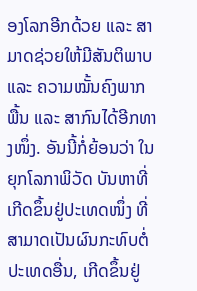ອງໂລກອີກດ້ວຍ ແລະ ສາມາດຊ່ວຍໃຫ້ມີສັນຕິພາບ ແລະ ຄວາມໝັ້ນຄົງພາກພື້ນ ແລະ ສາກົນໄດ້ອີກທາງໜຶ່ງ. ອັນນີ້ກໍ່ຍ້ອນວ່າ ໃນຍຸກໂລກາພິວັດ ບັນຫາທີ່ເກີດຂຶ້ນຢູ່ປະເທດໜຶ່ງ ທີ່ສາມາດເປັນຜົນກະທົບຕໍ່ປະເທດອື່ນ, ເກີດຂຶ້ນຢູ່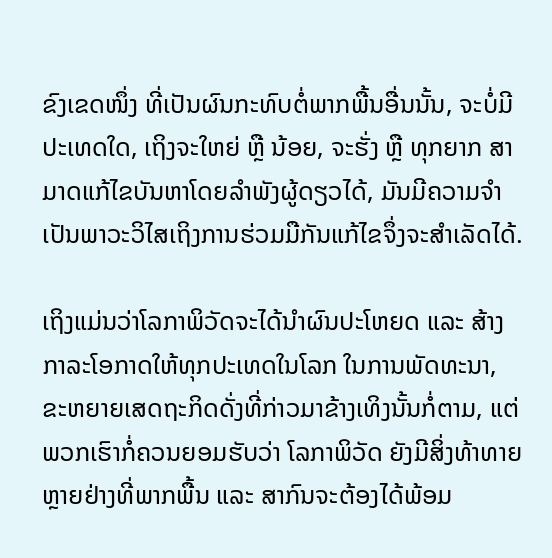ຂົງເຂດໜຶ່ງ ທີ່ເປັນຜົນກະທົບຕໍ່ພາກພື້ນອື່ນນັ້ນ, ຈະບໍ່ມີປະເທດໃດ, ເຖິງຈະໃຫຍ່ ຫຼື ນ້ອຍ, ຈະຮັ່ງ ຫຼື ທຸກຍາກ ສາມາດແກ້ໄຂບັນຫາໂດຍລຳພັງຜູ້ດຽວໄດ້, ມັນມີຄວາມຈຳເປັນພາວະວິໄສເຖິງການຮ່ວມມືກັນແກ້ໄຂຈຶ່ງຈະສຳເລັດໄດ້.

ເຖິງແມ່ນວ່າໂລກາພິວັດຈະໄດ້ນຳຜົນປະໂຫຍດ ແລະ ສ້າງກາລະໂອກາດໃຫ້ທຸກປະເທດໃນໂລກ ໃນການພັດທະນາ, ຂະຫຍາຍເສດຖະກິດດັ່ງທີ່ກ່າວມາຂ້າງເທິງນັ້ນກໍ່ຕາມ, ແຕ່ພວກເຮົາກໍ່ຄວນຍອມຮັບວ່າ ໂລກາພິວັດ ຍັງມີສິ່ງທ້າທາຍຫຼາຍຢ່າງທີ່ພາກພື້ນ ແລະ ສາກົນຈະຕ້ອງໄດ້ພ້ອມ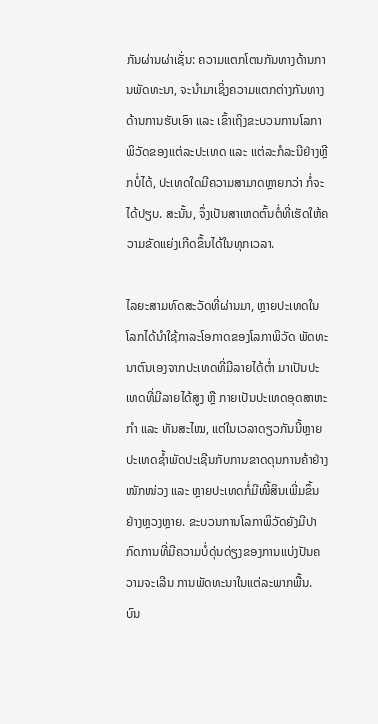ກັນຜ່ານຜ່າເຊັ່ນ: ຄວາມແຕກໂຕນກັນທາງດ້ານການພັດທະນາ, ຈະນຳມາເຊິ່ງຄວາມແຕກຕ່າງກັນທາງດ້ານການຮັບເອົາ ແລະ ເຂົ້າເຖິງຂະບວນການໂລກາພິວັດຂອງແຕ່ລະປະເທດ ແລະ ແຕ່ລະກໍລະນີຢ່າງຫຼີກບໍ່ໄດ້, ປະເທດໃດມີຄວາມສາມາດຫຼາຍກວ່າ ກໍ່ຈະໄດ້ປຽບ. ສະນັ້ນ, ຈຶ່ງເປັນສາເຫດຕົ້ນຕໍ່ທີ່ເຮັດໃຫ້ຄວາມຂັດແຍ່ງເກີດຂຶ້ນໄດ້ໃນທຸກເວລາ.

ໄລຍະສາມທົດສະວັດທີ່ຜ່ານມາ, ຫຼາຍປະເທດໃນໂລກໄດ້ນຳໃຊ້ກາລະໂອກາດຂອງໂລກາພິວັດ ພັດທະນາຕົນເອງຈາກປະເທດທີ່ມີລາຍໄດ້ຕ່ຳ ມາເປັນປະເທດທີ່ມີລາຍໄດ້ສູງ ຫຼື ກາຍເປັນປະເທດອຸດສາຫະກຳ ແລະ ທັນສະໄໝ, ແຕ່ໃນເວລາດຽວກັນນີ້ຫຼາຍປະເທດຊ້ຳພັດປະເຊີນກັບການຂາດດຸນການຄ້າຢ່າງໜັກໜ່ວງ ແລະ ຫຼາຍປະເທດກໍ່ມີໜີ້ສິນເພີ່ມຂຶ້ນຢ່າງຫຼວງຫຼາຍ. ຂະບວນການໂລກາພິວັດຍັງມີປາກົດການທີ່ມີຄວາມບໍ່ດຸ່ນດ່ຽງຂອງການແບ່ງປັນຄວາມຈະເລີນ ການພັດທະນາໃນແຕ່ລະພາກພື້ນ. ບົນ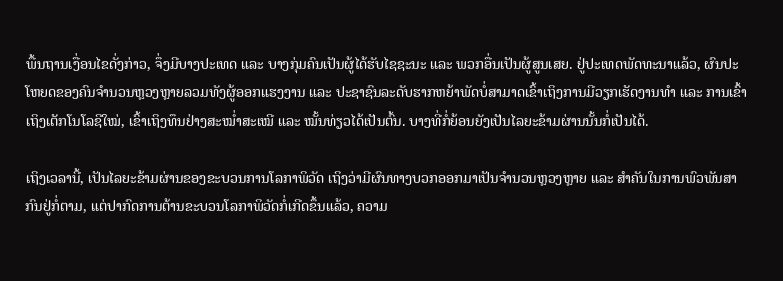ພື້ນຖານເງື່ອນໄຂດັ່ງກ່າວ, ຈຶ່ງມີບາງປະເທດ ແລະ ບາງກຸ່ມຄົນເປັນຜູ້ໄດ້ຮັບໄຊຊະນະ ແລະ ພວກອື່ນເປັນຜູ້ສູນເສຍ. ຢູ່ປະເທດພັດທະນາແລ້ວ, ຜົນປະໂຫຍດຂອງຄົນຈຳນວນຫຼວງຫຼາຍລວມທັງຜູ້ອອກແຮງງານ ແລະ ປະຊາຊົນລະດັບຮາກຫຍ້າພັດບໍ່ສາມາດເຂົ້າເຖິງການມີວຽກເຮັດງານທຳ ແລະ ການເຂົ້າເຖິງເຕັກໂນໂລຊີໃໝ່, ເຂົ້າເຖິງທຶນຢ່າງສະໝ່ຳສະເໝີ ແລະ ໝັ້ນທ່ຽວໄດ້ເປັນຕົ້ນ. ບາງທີ່ກໍ່ຍ້ອນຍັງເປັນໄລຍະຂ້າມຜ່ານນັ້ນກໍ່ເປັນໄດ້.

ເຖິງເວລານີ້, ເປັນໄລຍະຂ້າມຜ່ານຂອງຂະບວນການໂລກາພິວັດ ເຖິງວ່າມີຜົນທາງບວກອອກມາເປັນຈຳນວນຫຼວງຫຼາຍ ແລະ ສຳຄັນໃນການພົວພັນສາກົນຢູ່ກໍ່ຕາມ, ແຕ່ປາກົດການຕ້ານຂະບວນໂລກາພິວັດກໍ່ເກີດຂຶ້ນແລ້ວ, ຄວາມ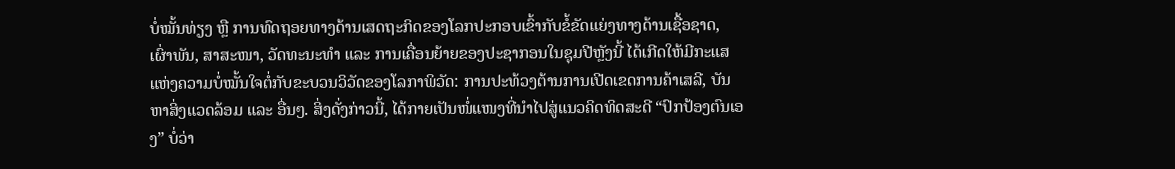ບໍ່ໝັ້ນທ່ຽງ ຫຼື ການທົດຖອຍທາງດ້ານເສດຖະກິດຂອງໂລກປະກອບເຂົ້າກັບຂໍ້ຂັດແຍ່ງທາງດ້ານເຊື້ອຊາດ, ເຜົ່າພັນ, ສາສະໜາ, ວັດທະນະທຳ ແລະ ການເຄື່ອນຍ້າຍຂອງປະຊາກອນໃນຊຸມປີຫຼັງນີ້ ໄດ້ເກີດໃຫ້ມີກະແສແຫ່ງຄວາມບໍ່ໝັ້ນໃຈຕໍ່ກັບຂະບວນວິວັດຂອງໂລກາພິວັດ: ການປະທ້ວງຕ້ານການເປີດເຂດການຄ້າເສລີ, ບັນຫາສິ່ງແວດລ້ອມ ແລະ ອື່ນໆ. ສິ່ງດັ່ງກ່າວນີ້, ໄດ້ກາຍເປັນໜໍ່ແໜງທີ່ນຳໄປສູ່ແນວຄິດທິດສະດີ “ປົກປ້ອງຕົນເອງ” ບໍ່ວ່າ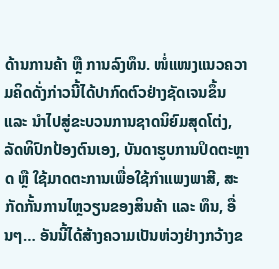ດ້ານການຄ້າ ຫຼື ການລົງທຶນ. ໜໍ່ແໜງແນວຄວາມຄິດດັ່ງກ່າວນີ້ໄດ້ປາກົດຕົວຢ່າງຊັດເຈນຂຶ້ນ ແລະ ນຳໄປສູ່ຂະບວນການຊາດນິຍົມສຸດໂຕ່ງ, ລັດທິປົກປ້ອງຕົນເອງ, ບັນດາຮູບການປິດຕະຫຼາດ ຫຼື ໃຊ້ມາດຕະການເພື່ອໃຊ້ກຳແພງພາສີ, ສະກັດກັ້ນການໄຫຼວຽນຂອງສິນຄ້າ ແລະ ທຶນ, ອື່ນໆ… ອັນນີ້ໄດ້ສ້າງຄວາມເປັນຫ່ວງຢ່າງກວ້າງຂ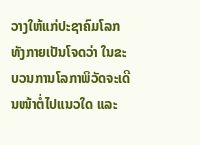ວາງໃຫ້ແກ່ປະຊາຄົມໂລກ ທັງກາຍເປັນໂຈດວ່າ ໃນຂະບວນການໂລກາພິວັດຈະເດີນໜ້າຕໍ່ໄປແນວໃດ ແລະ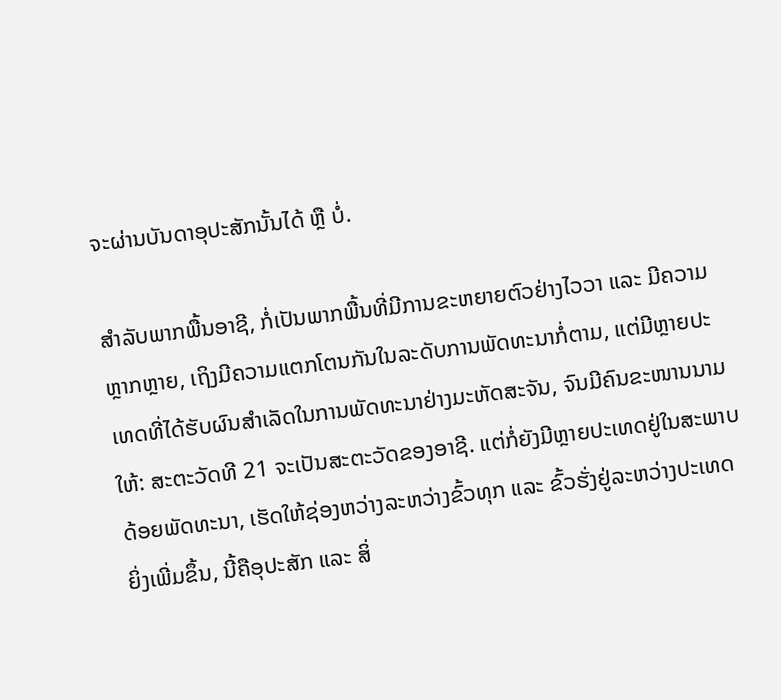ຈະຜ່ານບັນດາອຸປະສັກນັ້ນໄດ້ ຫຼື ບໍ່.

ສຳລັບພາກພື້ນອາຊີ, ກໍ່ເປັນພາກພື້ນທີ່ມີການຂະຫຍາຍຕົວຢ່າງໄວວາ ແລະ ມີຄວາມຫຼາກຫຼາຍ, ເຖິງມີຄວາມແຕກໂຕນກັນໃນລະດັບການພັດທະນາກໍ່ຕາມ, ແຕ່ມີຫຼາຍປະເທດທີ່ໄດ້ຮັບຜົນສຳເລັດໃນການພັດທະນາຢ່າງມະຫັດສະຈັນ, ຈົນມີຄົນຂະໜານນາມໃຫ້: ສະຕະວັດທີ 21 ຈະເປັນສະຕະວັດຂອງອາຊີ. ແຕ່ກໍ່ຍັງມີຫຼາຍປະເທດຢູ່ໃນສະພາບດ້ອຍພັດທະນາ, ເຮັດໃຫ້ຊ່ອງຫວ່າງລະຫວ່າງຂົ້ວທຸກ ແລະ ຂົ້ວຮັ່ງຢູ່ລະຫວ່າງປະເທດຍິ່ງເພີ່ມຂຶ້ນ, ນີ້ຄືອຸປະສັກ ແລະ ສິ່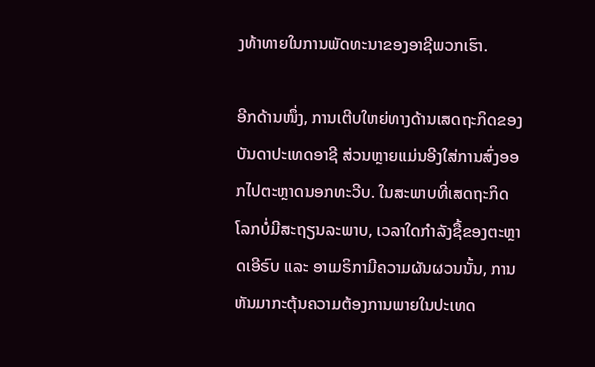ງທ້າທາຍໃນການພັດທະນາຂອງອາຊີພວກເຮົາ.

ອີກດ້ານໜຶ່ງ, ການເຕີບໃຫຍ່ທາງດ້ານເສດຖະກິດຂອງບັນດາປະເທດອາຊີ ສ່ວນຫຼາຍແມ່ນອີງໃສ່ການສົ່ງອອກໄປຕະຫຼາດນອກທະວີບ. ໃນສະພາບທີ່ເສດຖະກິດໂລກບໍ່ມີສະຖຽນລະພາບ, ເວລາໃດກຳລັງຊື້ຂອງຕະຫຼາດເອີຣົບ ແລະ ອາເມຣິກາມີຄວາມຜັນຜວນນັ້ນ, ການຫັນມາກະຕຸ້ນຄວາມຕ້ອງການພາຍໃນປະເທດ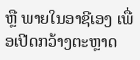ຫຼື ພາຍໃນອາຊີເອງ ເພື່ອເປີດກວ້າງຕະຫຼາດ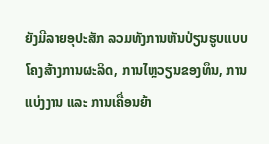ຍັງມີລາຍອຸປະສັກ ລວມທັງການຫັນປ່ຽນຮູບແບບໂຄງສ້າງການຜະລິດ, ການໄຫຼວຽນຂອງທຶນ, ການແບ່ງງານ ແລະ ການເຄື່ອນຍ້າ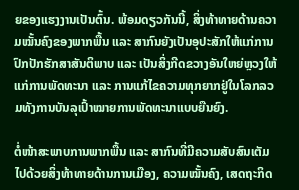ຍຂອງແຮງງານເປັນຕົ້ນ. ພ້ອມດຽວກັນນີ້, ສິ່ງທ້າທາຍດ້ານຄວາມໝັ້ນຄົງຂອງພາກພື້ນ ແລະ ສາກົນຍັງເປັນອຸປະສັກໃຫ້ແກ່ການປົກປັກຮັກສາສັນຕິພາບ ແລະ ເປັນສິ່ງກີດຂວາງອັນໃຫຍ່ຫຼວງໃຫ້ແກ່ການພັດທະນາ ແລະ ການແກ້ໄຂຄວາມທຸກຍາກຢູ່ໃນໂລກລວມທັງການບັນລຸເປົ້າໝາຍການພັດທະນາແບບຍືນຍົງ.

ຕໍ່ໜ້າສະພາບການພາກພື້ນ ແລະ ສາກົນທີ່ມີຄວາມສັບສົນເຕັມໄປດ້ວຍສິ່ງທ້າທາຍດ້ານການເມືອງ, ຄວາມໝັ້ນຄົງ, ເສດຖະກິດ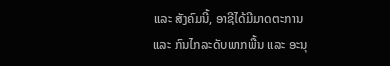ແລະ ສັງຄົມນີ້, ອາຊີໄດ້ມີມາດຕະການ ແລະ ກົນໄກລະດັບພາກພື້ນ ແລະ ອະນຸ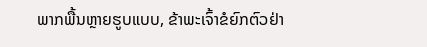ພາກພື້ນຫຼາຍຮູບແບບ, ຂ້າພະເຈົ້າຂໍຍົກຕົວຢ່າ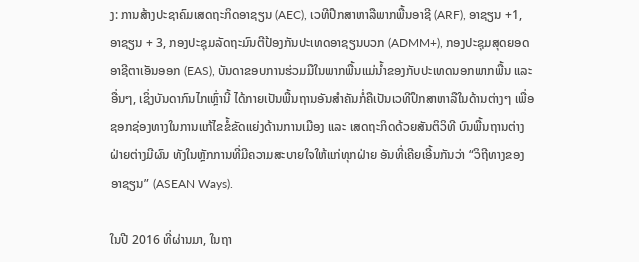ງ: ການສ້າງປະຊາຄົມເສດຖະກິດອາຊຽນ (AEC), ເວທີປຶກສາຫາລືພາກພື້ນອາຊີ (ARF), ອາຊຽນ +1, ອາຊຽນ + 3, ກອງປະຊຸມລັດຖະມົນຕີປ້ອງກັນປະເທດອາຊຽນບວກ (ADMM+), ກອງປະຊຸມສຸດຍອດອາຊີຕາເອັນອອກ (EAS), ບັນດາຂອບການຮ່ວມມືໃນພາກພື້ນແມ່ນ້ຳຂອງກັບປະເທດນອກພາກພື້ນ ແລະ ອື່ນໆ, ເຊິ່ງບັນດາກົນໄກເຫຼົ່ານີ້ ໄດ້ກາຍເປັນພື້ນຖານອັນສຳຄັນກໍ່ຄືເປັນເວທີປຶກສາຫາລືໃນດ້ານຕ່າງໆ ເພື່ອຊອກຊ່ອງທາງໃນການແກ້ໄຂຂໍ້ຂັດແຍ່ງດ້ານການເມືອງ ແລະ ເສດຖະກິດດ້ວຍສັນຕິວິທີ ບົນພື້ນຖານຕ່າງຝ່າຍຕ່າງມີຜົນ ທັງໃນຫຼັກການທີ່ມີຄວາມສະບາຍໃຈໃຫ້ແກ່ທຸກຝ່າຍ ອັນທີ່ເຄີຍເອີ້ນກັນວ່າ “ວິຖີທາງຂອງອາຊຽນ” (ASEAN Ways).

ໃນປີ 2016 ທີ່ຜ່ານມາ, ໃນຖາ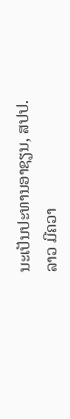ນະເປັນປະທານອາຊຽນ, ສປປ.ລາວ ມີຄວາ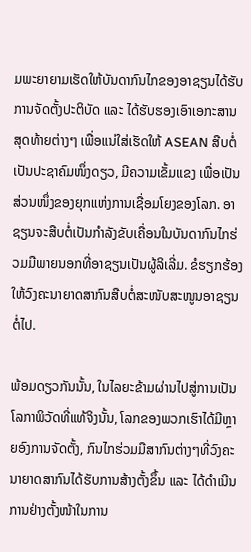ມພະຍາຍາມເຮັດໃຫ້ບັນດາກົນໄກຂອງອາຊຽນໄດ້ຮັບການຈັດຕັ້ງປະຕິບັດ ແລະ ໄດ້ຮັບຮອງເອົາເອກະສານສຸດທ້າຍຕ່າງໆ ເພື່ອແນ່ໃສ່ເຮັດໃຫ້ ASEAN ສືບຕໍ່ເປັນປະຊາຄົມໜຶ່ງດຽວ, ມີຄວາມເຂັ້ມແຂງ ເພື່ອເປັນສ່ວນໜຶ່ງຂອງຍຸກແຫ່ງການເຊື່ອມໂຍງຂອງໂລກ. ອາຊຽນຈະສືບຕໍ່ເປັນກຳລັງຂັບເຄື່ອນໃນບັນດາກົນໄກຮ່ວມມືພາຍນອກທີ່ອາຊຽນເປັນຜູ້ລິເລີ່ມ. ຂໍຮຽກຮ້ອງໃຫ້ວົງຄະນາຍາດສາກົນສືບຕໍ່ສະໜັບສະໜູນອາຊຽນຕໍ່ໄປ.

ພ້ອມດຽວກັນນັ້ນ, ໃນໄລຍະຂ້າມຜ່ານໄປສູ່ການເປັນໂລກາພິວັດທີ່ແທ້ຈິງນັ້ນ, ໂລກຂອງພວກເຮົາໄດ້ມີຫຼາຍອົງການຈັດຕັ້ງ, ກົນໄກຮ່ວມມືສາກົນຕ່າງໆທີ່ວົງຄະນາຍາດສາກົນໄດ້ຮັບການສ້າງຕັ້ງຂຶ້ນ ແລະ ໄດ້ດຳເນີນການຢ່າງຕັ້ງໜ້າໃນການ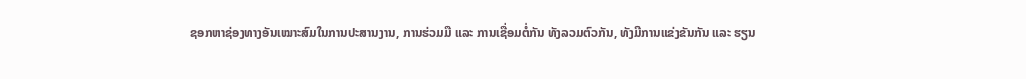ຊອກຫາຊ່ອງທາງອັນເໝາະສົມໃນການປະສານງານ, ການຮ່ວມມື ແລະ ການເຊື່ອມຕໍ່ກັນ ທັງລວມຕົວກັນ, ທັງມີການແຂ່ງຂັນກັນ ແລະ ຮຽນ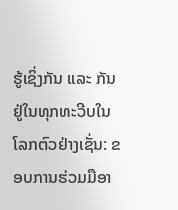ຮູ້ເຊິ່ງກັນ ແລະ ກັນ ຢູ່ໃນທຸກທະວີບໃນໂລກຕົວຢ່າງເຊັ່ນ: ຂອບການຮ່ວມມືອາ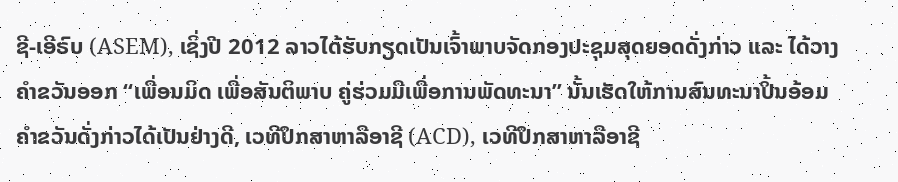ຊີ-ເອີຣົບ (ASEM), ເຊິ່ງປີ 2012 ລາວໄດ້ຮັບກຽດເປັນເຈົ້າພາບຈັດກອງປະຊຸມສຸດຍອດດັ່ງກ່າວ ແລະ ໄດ້ວາງຄຳຂວັນອອກ “ເພື່ອນມິດ ເພື່ອສັນຕິພາບ ຄູ່ຮ່ວມມືເພື່ອການພັດທະນາ” ນັ້ນເຮັດໃຫ້ການສົນທະນາປິ້ນອ້ອມຄຳຂວັນດັ່ງກ່າວໄດ້ເປັນຢ່າງດີ, ເວທີປຶກສາຫາລືອາຊີ (ACD), ເວທີປຶກສາຫາລືອາຊີ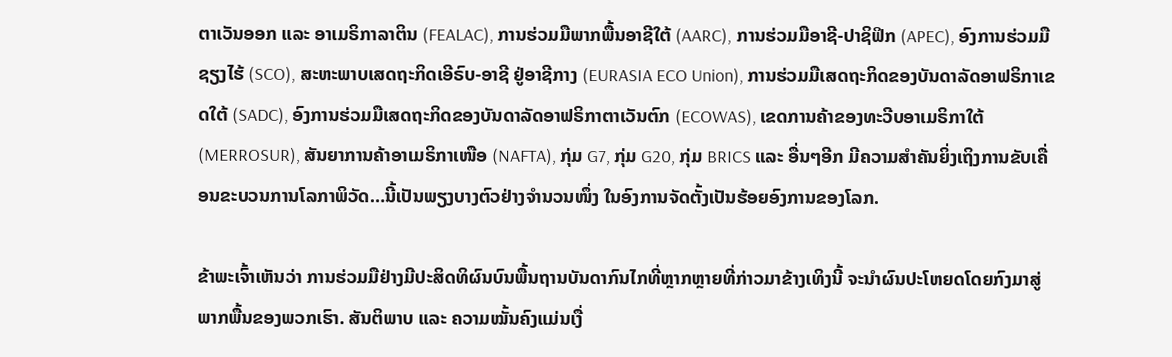ຕາເວັນອອກ ແລະ ອາເມຣິກາລາຕິນ (FEALAC), ການຮ່ວມມືພາກພື້ນອາຊີໃຕ້ (AARC), ການຮ່ວມມືອາຊີ-ປາຊິຟິກ (APEC), ອົງການຮ່ວມມືຊຽງໄຮ້ (SCO), ສະຫະພາບເສດຖະກິດເອີຣົບ-ອາຊີ ຢູ່ອາຊີກາງ (EURASIA ECO Union), ການຮ່ວມມືເສດຖະກິດຂອງບັນດາລັດອາຟຣິກາເຂດໃຕ້ (SADC), ອົງການຮ່ວມມືເສດຖະກິດຂອງບັນດາລັດອາຟຣິກາຕາເວັນຕົກ (ECOWAS), ເຂດການຄ້າຂອງທະວີບອາເມຣິກາໃຕ້ (MERROSUR), ສັນຍາການຄ້າອາເມຣິກາເໜືອ (NAFTA), ກຸ່ມ G7, ກຸ່ມ G20, ກຸ່ມ BRICS ແລະ ອື່ນໆອີກ ມີຄວາມສຳຄັນຍິ່ງເຖິງການຂັບເຄື່ອນຂະບວນການໂລກາພິວັດ…ນີ້ເປັນພຽງບາງຕົວຢ່າງຈຳນວນໜຶ່ງ ໃນອົງການຈັດຕັ້ງເປັນຮ້ອຍອົງການຂອງໂລກ.

ຂ້າພະເຈົ້າເຫັນວ່າ ການຮ່ວມມືຢ່າງມີປະສິດທິຜົນບົນພື້ນຖານບັນດາກົນໄກທີ່ຫຼາກຫຼາຍທີ່ກ່າວມາຂ້າງເທິງນີ້ ຈະນຳຜົນປະໂຫຍດໂດຍກົງມາສູ່ພາກພື້ນຂອງພວກເຮົາ. ສັນຕິພາບ ແລະ ຄວາມໝັ້ນຄົງແມ່ນເງື່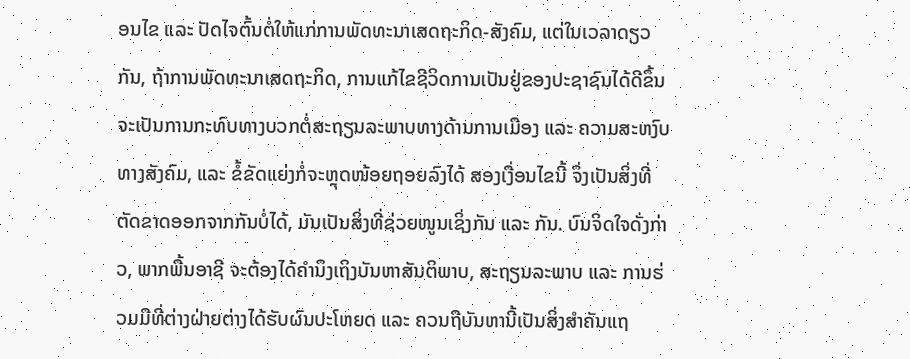ອນໄຂ ແລະ ປັດໄຈຕົ້ນຕໍ່ໃຫ້ແກ່ການພັດທະນາເສດຖະກິດ-ສັງຄົມ, ແຕ່ໃນເວລາດຽວກັນ, ຖ້າການພັດທະນາເສດຖະກິດ, ການແກ້ໄຂຊີວິດການເປັນຢູ່ຂອງປະຊາຊົນໄດ້ດີຂຶ້ນ ຈະເປັນການກະທົບທາງບວກຕໍ່ສະຖຽນລະພາບທາງດ້ານການເມືອງ ແລະ ຄວາມສະຫງົບທາງສັງຄົມ, ແລະ ຂໍ້ຂັດແຍ່ງກໍ່ຈະຫຼຸດໜ້ອຍຖອຍລົງໄດ້ ສອງເງື່ອນໄຂນີ້ ຈຶ່ງເປັນສິ່ງທີ່ຕັດຂາດອອກຈາກກັນບໍ່ໄດ້, ມັນເປັນສິ່ງທີ່ຊ່ວຍໜູນເຊິ່ງກັນ ແລະ ກັນ. ບົນຈິດໃຈດັ່ງກ່າວ, ພາກພື້ນອາຊີ ຈະຕ້ອງໄດ້ຄຳນຶງເຖິງບັນຫາສັນຕິພາບ, ສະຖຽນລະພາບ ແລະ ການຮ່ວມມືທີ່ຕ່າງຝ່າຍຕ່າງໄດ້ຮັບຜົນປະໂຫຍດ ແລະ ຄວນຖືບັນຫານີ້ເປັນສິ່ງສຳຄັນແຖ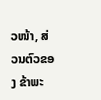ວໜ້າ, ສ່ວນຕົວຂອງ ຂ້າພະ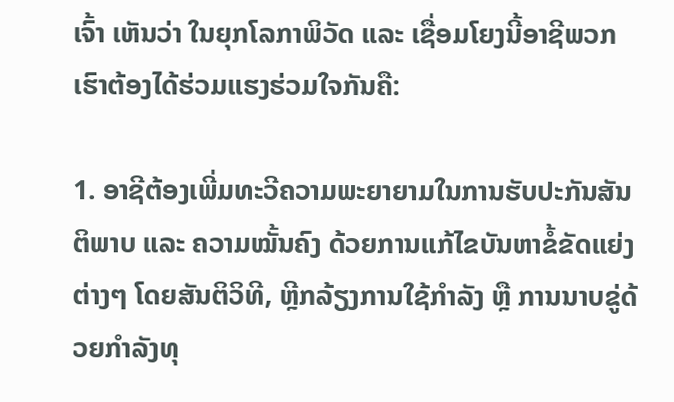ເຈົ້າ ເຫັນວ່າ ໃນຍຸກໂລກາພິວັດ ແລະ ເຊື່ອມໂຍງນີ້ອາຊີພວກເຮົາຕ້ອງໄດ້ຮ່ວມແຮງຮ່ວມໃຈກັນຄື:

1. ອາຊີຕ້ອງເພີ່ມທະວີຄວາມພະຍາຍາມໃນການຮັບປະກັນສັນຕິພາບ ແລະ ຄວາມໝັ້ນຄົງ ດ້ວຍການແກ້ໄຂບັນຫາຂໍ້ຂັດແຍ່ງຕ່າງໆ ໂດຍສັນຕິວິທີ, ຫຼີກລ້ຽງການໃຊ້ກຳລັງ ຫຼື ການນາບຂູ່ດ້ວຍກຳລັງທຸ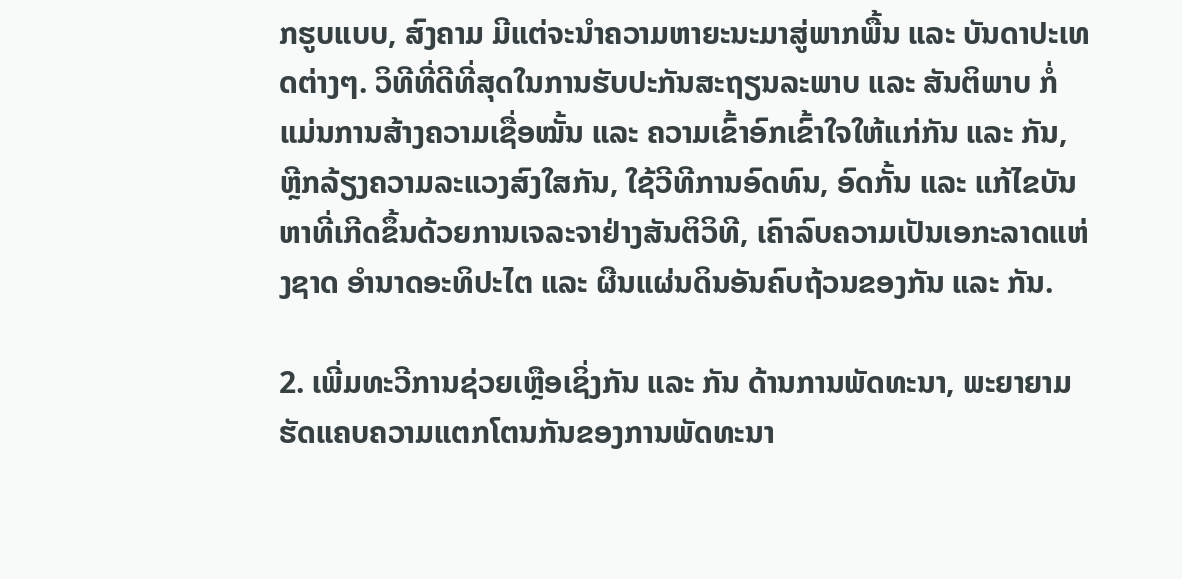ກຮູບແບບ, ສົງຄາມ ມີແຕ່ຈະນຳຄວາມຫາຍະນະມາສູ່ພາກພື້ນ ແລະ ບັນດາປະເທດຕ່າງໆ. ວິທີທີ່ດີທີ່ສຸດໃນການຮັບປະກັນສະຖຽນລະພາບ ແລະ ສັນຕິພາບ ກໍ່ແມ່ນການສ້າງຄວາມເຊື່ອໝັ້ນ ແລະ ຄວາມເຂົ້າອົກເຂົ້າໃຈໃຫ້ແກ່ກັນ ແລະ ກັນ, ຫຼີກລ້ຽງຄວາມລະແວງສົງໃສກັນ, ໃຊ້ວີທີການອົດທົນ, ອົດກັ້ນ ແລະ ແກ້ໄຂບັນຫາທີ່ເກີດຂຶ້ນດ້ວຍການເຈລະຈາຢ່າງສັນຕິວິທີ, ເຄົາລົບຄວາມເປັນເອກະລາດແຫ່ງຊາດ ອຳນາດອະທິປະໄຕ ແລະ ຜືນແຜ່ນດິນອັນຄົບຖ້ວນຂອງກັນ ແລະ ກັນ.

2. ເພີ່ມທະວີການຊ່ວຍເຫຼືອເຊິ່ງກັນ ແລະ ກັນ ດ້ານການພັດທະນາ, ພະຍາຍາມຮັດແຄບຄວາມແຕກໂຕນກັນຂອງການພັດທະນາ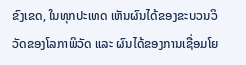ຂົງເຂດ, ໃນທຸກປະເທດ ເຫັນຜົນໄດ້ຂອງຂະບວນວິວັດຂອງໂລກາພິວັດ ແລະ ຜົນໄດ້ຂອງການເຊື່ອມໂຍ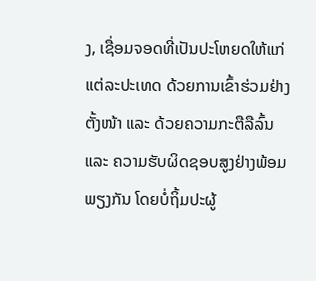ງ, ເຊື່ອມຈອດທີ່ເປັນປະໂຫຍດໃຫ້ແກ່ແຕ່ລະປະເທດ ດ້ວຍການເຂົ້າຮ່ວມຢ່າງຕັ້ງໜ້າ ແລະ ດ້ວຍຄວາມກະຕືລືລົ້ນ ແລະ ຄວາມຮັບຜິດຊອບສູງຢ່າງພ້ອມພຽງກັນ ໂດຍບໍ່ຖິ້ມປະຜູ້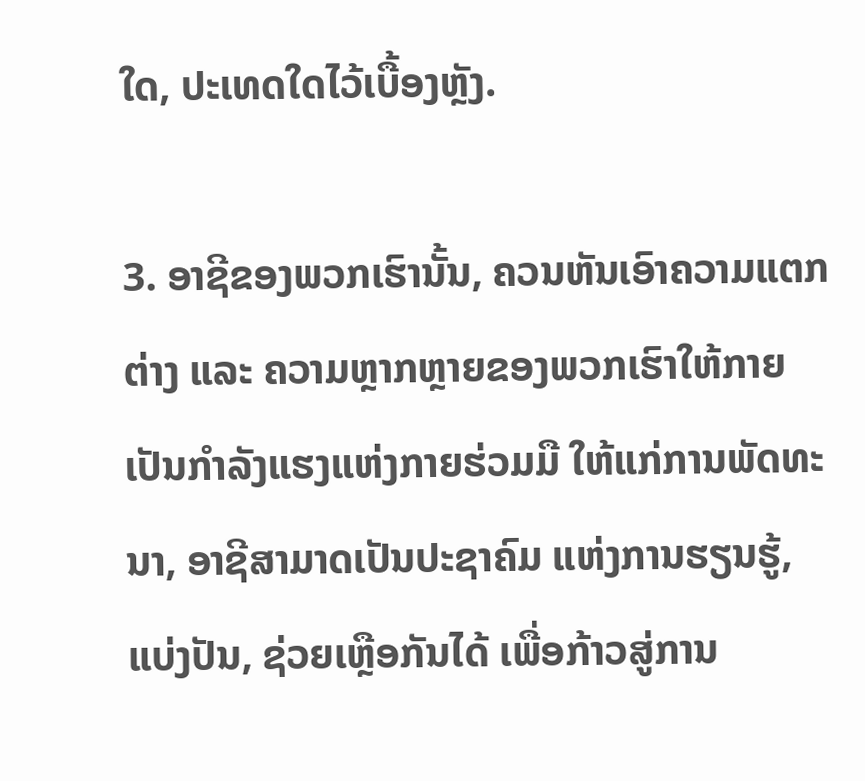ໃດ, ປະເທດໃດໄວ້ເບື້ອງຫຼັງ.

3. ອາຊີຂອງພວກເຮົານັ້ນ, ຄວນຫັນເອົາຄວາມແຕກຕ່າງ ແລະ ຄວາມຫຼາກຫຼາຍຂອງພວກເຮົາໃຫ້ກາຍເປັນກຳລັງແຮງແຫ່ງກາຍຮ່ວມມື ໃຫ້ແກ່ການພັດທະນາ, ອາຊີສາມາດເປັນປະຊາຄົມ ແຫ່ງການຮຽນຮູ້, ແບ່ງປັນ, ຊ່ວຍເຫຼືອກັນໄດ້ ເພື່ອກ້າວສູ່ການ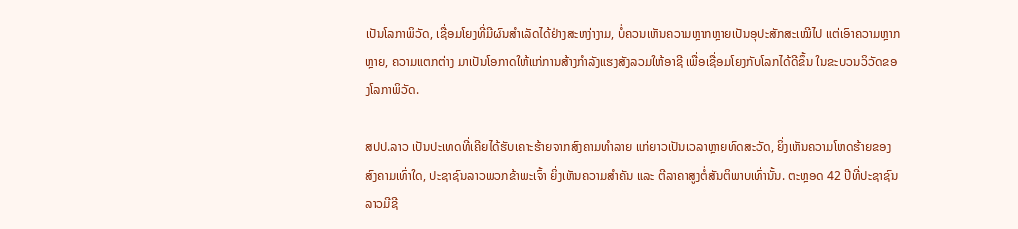ເປັນໂລກາພິວັດ, ເຊື່ອມໂຍງທີ່ມີຜົນສຳເລັດໄດ້ຢ່າງສະຫງ່າງາມ, ບໍ່ຄວນເຫັນຄວາມຫຼາກຫຼາຍເປັນອຸປະສັກສະເໝີໄປ ແຕ່ເອົາຄວາມຫຼາກຫຼາຍ, ຄວາມແຕກຕ່າງ ມາເປັນໂອກາດໃຫ້ແກ່ການສ້າງກຳລັງແຮງສັງລວມໃຫ້ອາຊີ ເພື່ອເຊື່ອມໂຍງກັບໂລກໄດ້ດີຂຶ້ນ ໃນຂະບວນວິວັດຂອງໂລກາພິວັດ.

ສປປ.ລາວ ເປັນປະເທດທີ່ເຄີຍໄດ້ຮັບເຄາະຮ້າຍຈາກສົງຄາມທຳລາຍ ແກ່ຍາວເປັນເວລາຫຼາຍທົດສະວັດ, ຍິ່ງເຫັນຄວາມໂຫດຮ້າຍຂອງສົງຄາມເທົ່າໃດ, ປະຊາຊົນລາວພວກຂ້າພະເຈົ້າ ຍິ່ງເຫັນຄວາມສຳຄັນ ແລະ ຕີລາຄາສູງຕໍ່ສັນຕິພາບເທົ່ານັ້ນ. ຕະຫຼອດ 42 ປີທີ່ປະຊາຊົນລາວມີຊີ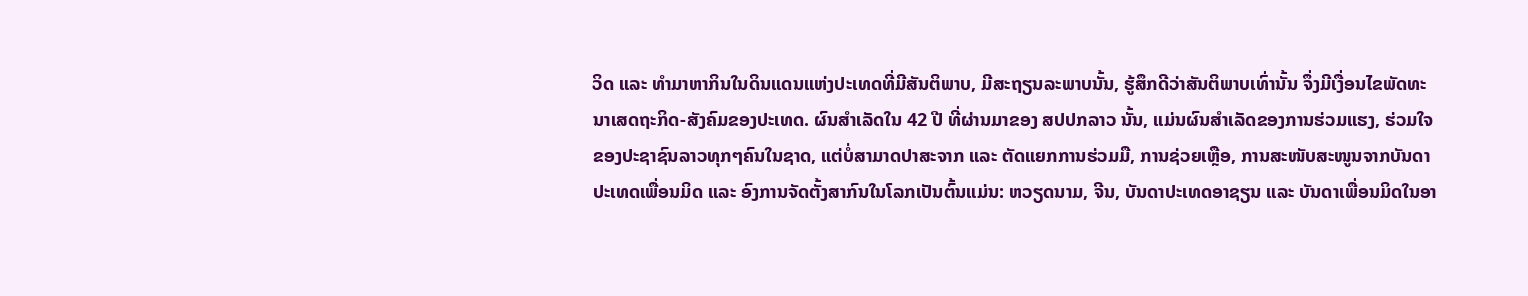ວິດ ແລະ ທຳມາຫາກິນໃນດິນແດນແຫ່ງປະເທດທີ່ມີສັນຕິພາບ, ມີສະຖຽນລະພາບນັ້ນ, ຮູ້ສຶກດີວ່າສັນຕິພາບເທົ່ານັ້ນ ຈຶ່ງມີເງື່ອນໄຂພັດທະນາເສດຖະກິດ-ສັງຄົມຂອງປະເທດ. ຜົນສຳເລັດໃນ 42 ປີ ທີ່ຜ່ານມາຂອງ ສປປກລາວ ນັ້ນ, ແມ່ນຜົນສຳເລັດຂອງການຮ່ວມແຮງ, ຮ່ວມໃຈຂອງປະຊາຊົນລາວທຸກໆຄົນໃນຊາດ, ແຕ່ບໍ່ສາມາດປາສະຈາກ ແລະ ຕັດແຍກການຮ່ວມມື, ການຊ່ວຍເຫຼືອ, ການສະໜັບສະໜູນຈາກບັນດາປະເທດເພື່ອນມິດ ແລະ ອົງການຈັດຕັ້ງສາກົນໃນໂລກເປັນຕົ້ນແມ່ນ: ຫວຽດນາມ, ຈີນ, ບັນດາປະເທດອາຊຽນ ແລະ ບັນດາເພື່ອນມິດໃນອາ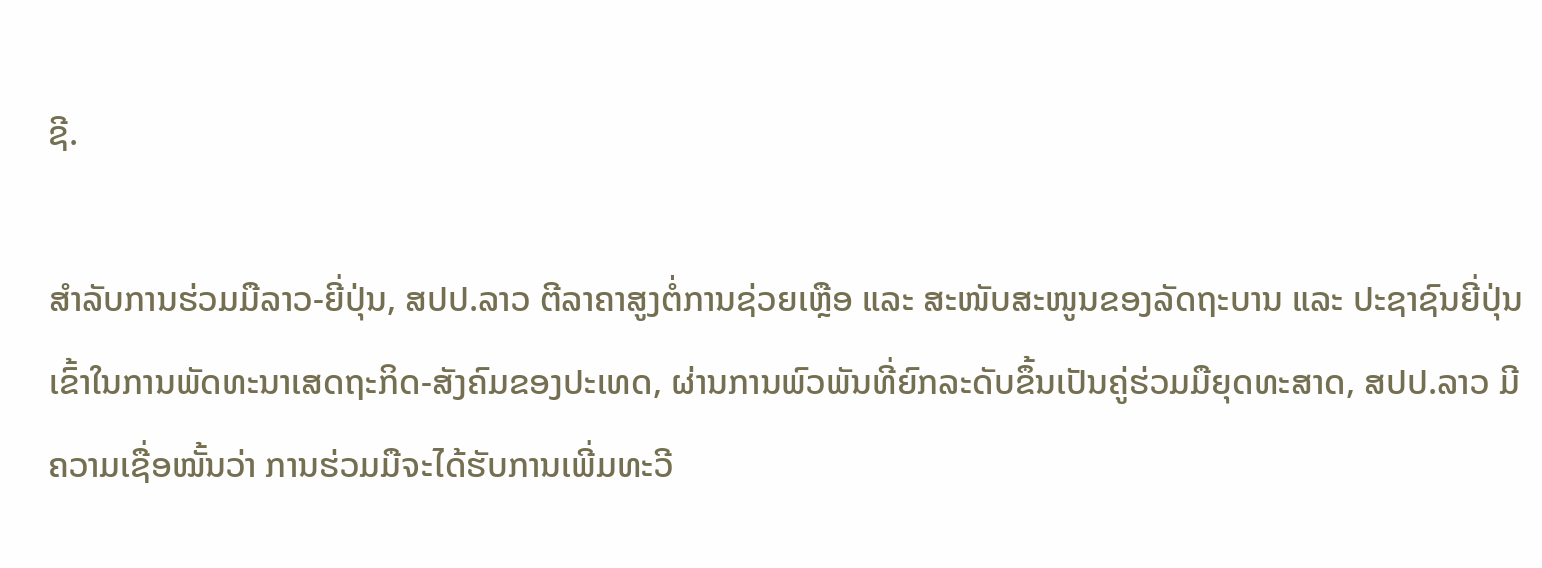ຊີ.

ສຳລັບການຮ່ວມມືລາວ-ຍີ່ປຸ່ນ, ສປປ.ລາວ ຕີລາຄາສູງຕໍ່ການຊ່ວຍເຫຼືອ ແລະ ສະໜັບສະໜູນຂອງລັດຖະບານ ແລະ ປະຊາຊົນຍີ່ປຸ່ນ ເຂົ້າໃນການພັດທະນາເສດຖະກິດ-ສັງຄົມຂອງປະເທດ, ຜ່ານການພົວພັນທີ່ຍົກລະດັບຂຶ້ນເປັນຄູ່ຮ່ວມມືຍຸດທະສາດ, ສປປ.ລາວ ມີຄວາມເຊື່ອໝັ້ນວ່າ ການຮ່ວມມືຈະໄດ້ຮັບການເພີ່ມທະວີ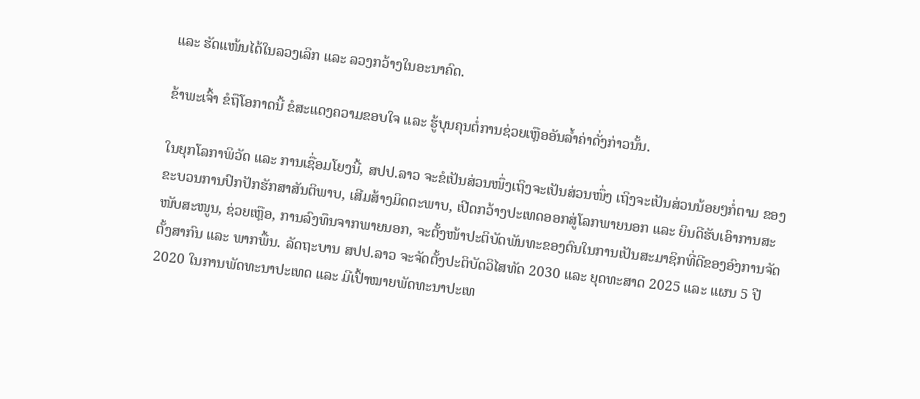ແລະ ຮັດແໜ້ນໄດ້ໃນລວງເລິກ ແລະ ລວງກວ້າງໃນອະນາຄົດ.

ຂ້າພະເຈົ້າ ຂໍຖືໂອກາດນີ້ ຂໍສະແດງຄວາມຂອບໃຈ ແລະ ຮູ້ບຸນຄຸນຕໍ່ການຊ່ວຍເຫຼືອອັນລ້ຳຄ່າດັ່ງກ່າວນັ້ນ.

ໃນຍຸກໂລກາພິວັດ ແລະ ການເຊື່ອມໂຍງນີ້, ສປປ.ລາວ ຈະຂໍເປັນສ່ວນໜຶ່ງເຖິງຈະເປັນສ່ວນໜຶ່ງ ເຖິງຈະເປັນສ່ວນນ້ອຍໆກໍ່ຕາມ ຂອງຂະບວນການປົກປັກຮັກສາສັນຕິພາບ, ເສີມສ້າງມິດຕະພາບ, ເປີດກວ້າງປະເທດອອກສູ່ໂລກພາຍນອກ ແລະ ຍິນດີຮັບເອົາການສະໜັບສະໜູນ, ຊ່ວຍເຫຼືອ, ການລົງທຶນຈາກພາຍນອກ, ຈະຕັ້ງໜ້າປະຕິບັດພັນທະຂອງຕົນໃນການເປັນສະມາຊິກທີ່ດີຂອງອົງການຈັດຕັ້ງສາກົນ ແລະ ພາກພື້ນ. ລັດຖະບານ ສປປ.ລາວ ຈະຈັດຕັ້ງປະຕິບັດວິໄສທັດ 2030 ແລະ ຍຸດທະສາດ 2025 ແລະ ແຜນ 5 ປີ 2020 ໃນການພັດທະນາປະເທດ ແລະ ມີເປົ້າໝາຍພັດທະນາປະເທ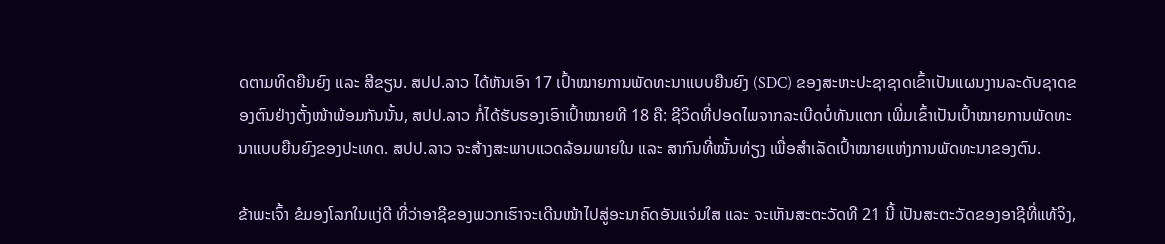ດຕາມທິດຍືນຍົງ ແລະ ສີຂຽນ. ສປປ.ລາວ ໄດ້ຫັນເອົາ 17 ເປົ້າໝາຍການພັດທະນາແບບຍືນຍົງ (SDC) ຂອງສະຫະປະຊາຊາດເຂົ້າເປັນແຜນງານລະດັບຊາດຂອງຕົນຢ່າງຕັ້ງໜ້າພ້ອມກັນນັ້ນ, ສປປ.ລາວ ກໍ່ໄດ້ຮັບຮອງເອົາເປົ້າໝາຍທີ 18 ຄື: ຊີວິດທີ່ປອດໄພຈາກລະເບີດບໍ່ທັນແຕກ ເພີ່ມເຂົ້າເປັນເປົ້າໝາຍການພັດທະນາແບບຍືນຍົງຂອງປະເທດ. ສປປ.ລາວ ຈະສ້າງສະພາບແວດລ້ອມພາຍໃນ ແລະ ສາກົນທີ່ໝັ້ນທ່ຽງ ເພື່ອສຳເລັດເປົ້າໝາຍແຫ່ງການພັດທະນາຂອງຕົນ.

ຂ້າພະເຈົ້າ ຂໍມອງໂລກໃນແງ່ດີ ທີ່ວ່າອາຊີຂອງພວກເຮົາຈະເດີນໜ້າໄປສູ່ອະນາຄົດອັນແຈ່ມໃສ ແລະ ຈະເຫັນສະຕະວັດທີ 21 ນີ້ ເປັນສະຕະວັດຂອງອາຊີທີ່ແທ້ຈິງ,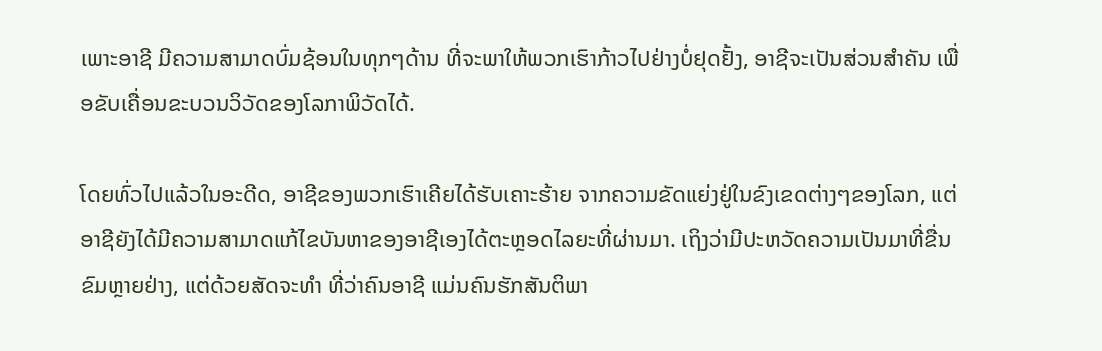ເພາະອາຊີ ມີຄວາມສາມາດບົ່ມຊ້ອນໃນທຸກໆດ້ານ ທີ່ຈະພາໃຫ້ພວກເຮົາກ້າວໄປຢ່າງບໍ່ຢຸດຢັ້ງ, ອາຊີຈະເປັນສ່ວນສຳຄັນ ເພື່ອຂັບເຄື່ອນຂະບວນວິວັດຂອງໂລກາພິວັດໄດ້.

ໂດຍທົ່ວໄປແລ້ວໃນອະດີດ, ອາຊີຂອງພວກເຮົາເຄີຍໄດ້ຮັບເຄາະຮ້າຍ ຈາກຄວາມຂັດແຍ່ງຢູ່ໃນຂົງເຂດຕ່າງໆຂອງໂລກ, ແຕ່ອາຊີຍັງໄດ້ມີຄວາມສາມາດແກ້ໄຂບັນຫາຂອງອາຊີເອງໄດ້ຕະຫຼອດໄລຍະທີ່ຜ່ານມາ. ເຖິງວ່າມີປະຫວັດຄວາມເປັນມາທີ່ຂື່ນຂົມຫຼາຍຢ່າງ, ແຕ່ດ້ວຍສັດຈະທຳ ທີ່ວ່າຄົນອາຊີ ແມ່ນຄົນຮັກສັນຕິພາ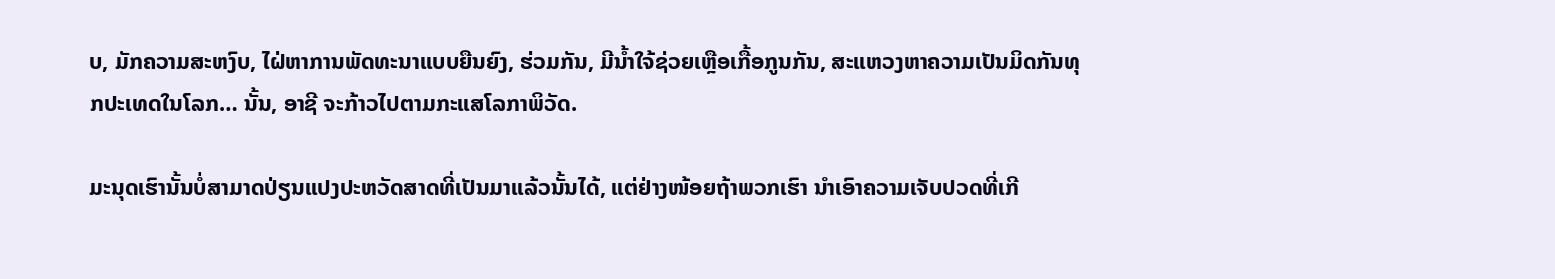ບ, ມັກຄວາມສະຫງົບ, ໄຝ່ຫາການພັດທະນາແບບຍືນຍົງ, ຮ່ວມກັນ, ມີນ້ຳໃຈ້ຊ່ວຍເຫຼືອເກື້ອກູນກັນ, ສະແຫວງຫາຄວາມເປັນມິດກັນທຸກປະເທດໃນໂລກ… ນັ້ນ, ອາຊີ ຈະກ້າວໄປຕາມກະແສໂລກາພິວັດ.

ມະນຸດເຮົານັ້ນບໍ່ສາມາດປ່ຽນແປງປະຫວັດສາດທີ່ເປັນມາແລ້ວນັ້ນໄດ້, ແຕ່ຢ່າງໜ້ອຍຖ້າພວກເຮົາ ນຳເອົາຄວາມເຈັບປວດທີ່ເກີ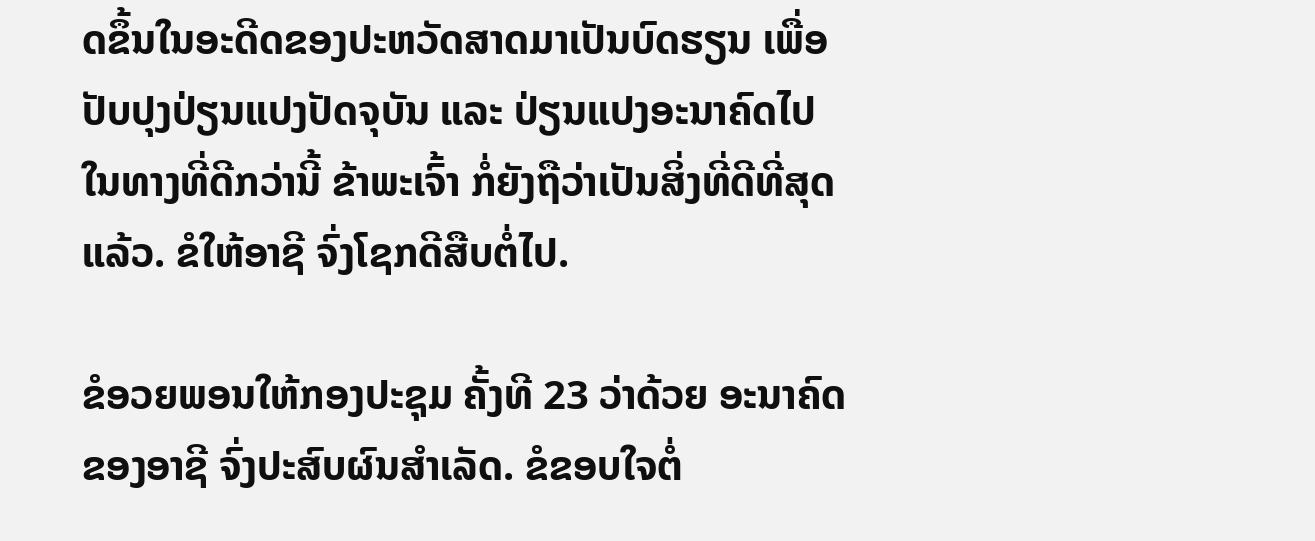ດຂຶ້ນໃນອະດີດຂອງປະຫວັດສາດມາເປັນບົດຮຽນ ເພື່ອປັບປຸງປ່ຽນແປງປັດຈຸບັນ ແລະ ປ່ຽນແປງອະນາຄົດໄປໃນທາງທີ່ດີກວ່ານີ້ ຂ້າພະເຈົ້າ ກໍ່ຍັງຖືວ່າເປັນສິ່ງທີ່ດີທີ່ສຸດແລ້ວ. ຂໍໃຫ້ອາຊີ ຈົ່ງໂຊກດີສືບຕໍ່ໄປ.

ຂໍອວຍພອນໃຫ້ກອງປະຊຸມ ຄັ້ງທີ 23 ວ່າດ້ວຍ ອະນາຄົດຂອງອາຊີ ຈົ່ງປະສົບຜົນສຳເລັດ. ຂໍຂອບໃຈຕໍ່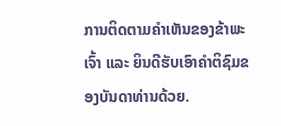ການຕິດຕາມຄຳເຫັນຂອງຂ້າພະເຈົ້າ ແລະ ຍິນດີຮັບເອົາຄຳຕິຊົມຂອງບັນດາທ່ານດ້ວຍ.